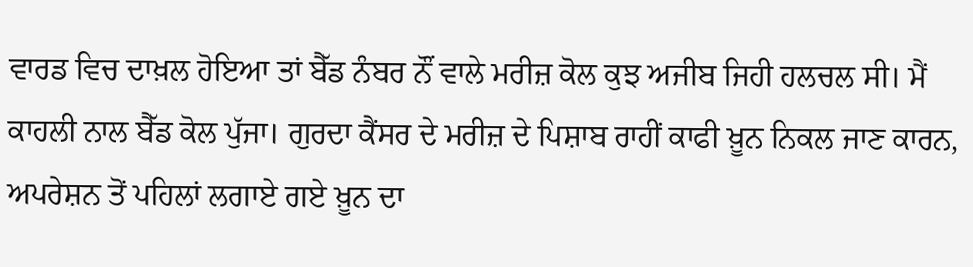ਵਾਰਡ ਵਿਚ ਦਾਖ਼ਲ ਹੋਇਆ ਤਾਂ ਬੈੱਡ ਨੰਬਰ ਨੌਂ ਵਾਲੇ ਮਰੀਜ਼ ਕੋਲ ਕੁਝ ਅਜੀਬ ਜਿਹੀ ਹਲਚਲ ਸੀ। ਮੈਂ ਕਾਹਲੀ ਨਾਲ ਬੈੱਡ ਕੋਲ ਪੁੱਜਾ। ਗੁਰਦਾ ਕੈਂਸਰ ਦੇ ਮਰੀਜ਼ ਦੇ ਪਿਸ਼ਾਬ ਰਾਹੀਂ ਕਾਫੀ ਖ਼ੂਨ ਨਿਕਲ ਜਾਣ ਕਾਰਨ, ਅਪਰੇਸ਼ਨ ਤੋਂ ਪਹਿਲਾਂ ਲਗਾਏ ਗਏ ਖ਼ੂਨ ਦਾ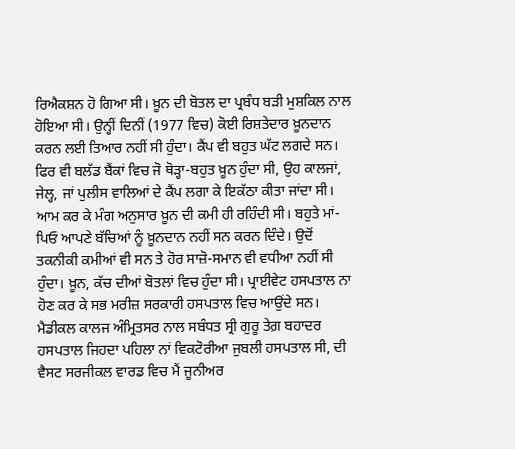ਰਿਐਕਸ਼ਨ ਹੋ ਗਿਆ ਸੀ। ਖ਼ੂਨ ਦੀ ਬੋਤਲ ਦਾ ਪ੍ਰਬੰਧ ਬੜੀ ਮੁਸ਼ਕਿਲ ਨਾਲ ਹੋਇਆ ਸੀ। ਉਨ੍ਹੀਂ ਦਿਨੀਂ (1977 ਵਿਚ) ਕੋਈ ਰਿਸ਼ਤੇਦਾਰ ਖ਼ੂਨਦਾਨ ਕਰਨ ਲਈ ਤਿਆਰ ਨਹੀਂ ਸੀ ਹੁੰਦਾ। ਕੈਂਪ ਵੀ ਬਹੁਤ ਘੱਟ ਲਗਦੇ ਸਨ। ਫਿਰ ਵੀ ਬਲੱਡ ਬੈਂਕਾਂ ਵਿਚ ਜੋ ਥੋੜ੍ਹਾ-ਬਹੁਤ ਖ਼ੂਨ ਹੁੰਦਾ ਸੀ, ਉਹ ਕਾਲਜਾਂ, ਜੇਲ੍ਹ, ਜਾਂ ਪੁਲੀਸ ਵਾਲਿਆਂ ਦੇ ਕੈਂਪ ਲਗਾ ਕੇ ਇਕੱਠਾ ਕੀਤਾ ਜਾਂਦਾ ਸੀ। ਆਮ ਕਰ ਕੇ ਮੰਗ ਅਨੁਸਾਰ ਖ਼ੂਨ ਦੀ ਕਮੀ ਹੀ ਰਹਿੰਦੀ ਸੀ। ਬਹੁਤੇ ਮਾਂ-ਪਿਓ ਆਪਣੇ ਬੱਚਿਆਂ ਨੂੰ ਖ਼ੂਨਦਾਨ ਨਹੀਂ ਸਨ ਕਰਨ ਦਿੰਦੇ। ਉਦੋਂ ਤਕਨੀਕੀ ਕਮੀਆਂ ਵੀ ਸਨ ਤੇ ਹੋਰ ਸਾਜ਼ੋ-ਸਮਾਨ ਵੀ ਵਧੀਆ ਨਹੀਂ ਸੀ ਹੁੰਦਾ। ਖ਼ੂਨ, ਕੱਚ ਦੀਆਂ ਬੋਤਲਾਂ ਵਿਚ ਹੁੰਦਾ ਸੀ। ਪ੍ਰਾਈਵੇਟ ਹਸਪਤਾਲ ਨਾ ਹੋਣ ਕਰ ਕੇ ਸਭ ਮਰੀਜ਼ ਸਰਕਾਰੀ ਹਸਪਤਾਲ ਵਿਚ ਆਉਂਦੇ ਸਨ। ਮੈਡੀਕਲ ਕਾਲਜ ਅੰਮ੍ਰਿਤਸਰ ਨਾਲ ਸਬੰਧਤ ਸ੍ਰੀ ਗੁਰੂ ਤੇਗ਼ ਬਹਾਦਰ ਹਸਪਤਾਲ ਜਿਹਦਾ ਪਹਿਲਾ ਨਾਂ ਵਿਕਟੋਰੀਆ ਜੁਬਲੀ ਹਸਪਤਾਲ ਸੀ, ਦੀ ਵੈਸਟ ਸਰਜੀਕਲ ਵਾਰਡ ਵਿਚ ਮੈਂ ਜੂਨੀਅਰ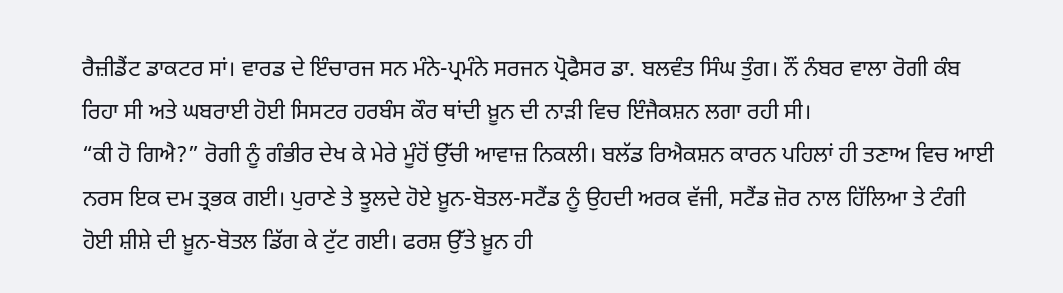ਰੈਜ਼ੀਡੈਂਟ ਡਾਕਟਰ ਸਾਂ। ਵਾਰਡ ਦੇ ਇੰਚਾਰਜ ਸਨ ਮੰਨੇ-ਪ੍ਰਮੰਨੇ ਸਰਜਨ ਪ੍ਰੋਫੈਸਰ ਡਾ. ਬਲਵੰਤ ਸਿੰਘ ਤੁੰਗ। ਨੌਂ ਨੰਬਰ ਵਾਲਾ ਰੋਗੀ ਕੰਬ ਰਿਹਾ ਸੀ ਅਤੇ ਘਬਰਾਈ ਹੋਈ ਸਿਸਟਰ ਹਰਬੰਸ ਕੌਰ ਥਾਂਦੀ ਖ਼ੂਨ ਦੀ ਨਾੜੀ ਵਿਚ ਇੰਜੈਕਸ਼ਨ ਲਗਾ ਰਹੀ ਸੀ।
“ਕੀ ਹੋ ਗਿਐ?” ਰੋਗੀ ਨੂੰ ਗੰਭੀਰ ਦੇਖ ਕੇ ਮੇਰੇ ਮੂੰਹੋਂ ਉੱਚੀ ਆਵਾਜ਼ ਨਿਕਲੀ। ਬਲੱਡ ਰਿਐਕਸ਼ਨ ਕਾਰਨ ਪਹਿਲਾਂ ਹੀ ਤਣਾਅ ਵਿਚ ਆਈ ਨਰਸ ਇਕ ਦਮ ਤ੍ਰਭਕ ਗਈ। ਪੁਰਾਣੇ ਤੇ ਝੂਲਦੇ ਹੋਏ ਖ਼ੂਨ-ਬੋਤਲ-ਸਟੈਂਡ ਨੂੰ ਉਹਦੀ ਅਰਕ ਵੱਜੀ, ਸਟੈਂਡ ਜ਼ੋਰ ਨਾਲ ਹਿੱਲਿਆ ਤੇ ਟੰਗੀ ਹੋਈ ਸ਼ੀਸ਼ੇ ਦੀ ਖ਼ੂਨ-ਬੋਤਲ ਡਿੱਗ ਕੇ ਟੁੱਟ ਗਈ। ਫਰਸ਼ ਉੱਤੇ ਖ਼ੂਨ ਹੀ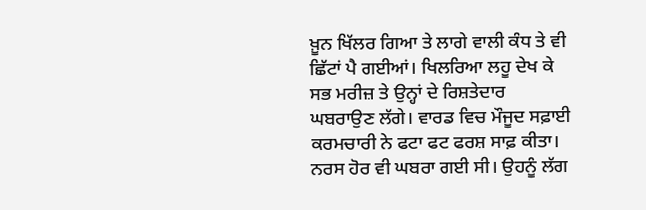ਖ਼ੂਨ ਖਿੱਲਰ ਗਿਆ ਤੇ ਲਾਗੇ ਵਾਲੀ ਕੰਧ ਤੇ ਵੀ ਛਿੱਟਾਂ ਪੈ ਗਈਆਂ। ਖਿਲਰਿਆ ਲਹੂ ਦੇਖ ਕੇ ਸਭ ਮਰੀਜ਼ ਤੇ ਉਨ੍ਹਾਂ ਦੇ ਰਿਸ਼ਤੇਦਾਰ ਘਬਰਾਉਣ ਲੱਗੇ। ਵਾਰਡ ਵਿਚ ਮੌਜੂਦ ਸਫ਼ਾਈ ਕਰਮਚਾਰੀ ਨੇ ਫਟਾ ਫਟ ਫਰਸ਼ ਸਾਫ਼ ਕੀਤਾ। ਨਰਸ ਹੋਰ ਵੀ ਘਬਰਾ ਗਈ ਸੀ। ਉਹਨੂੰ ਲੱਗ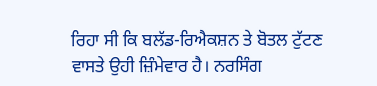ਰਿਹਾ ਸੀ ਕਿ ਬਲੱਡ-ਰਿਐਕਸ਼ਨ ਤੇ ਬੋਤਲ ਟੁੱਟਣ ਵਾਸਤੇ ਉਹੀ ਜ਼ਿੰਮੇਵਾਰ ਹੈ। ਨਰਸਿੰਗ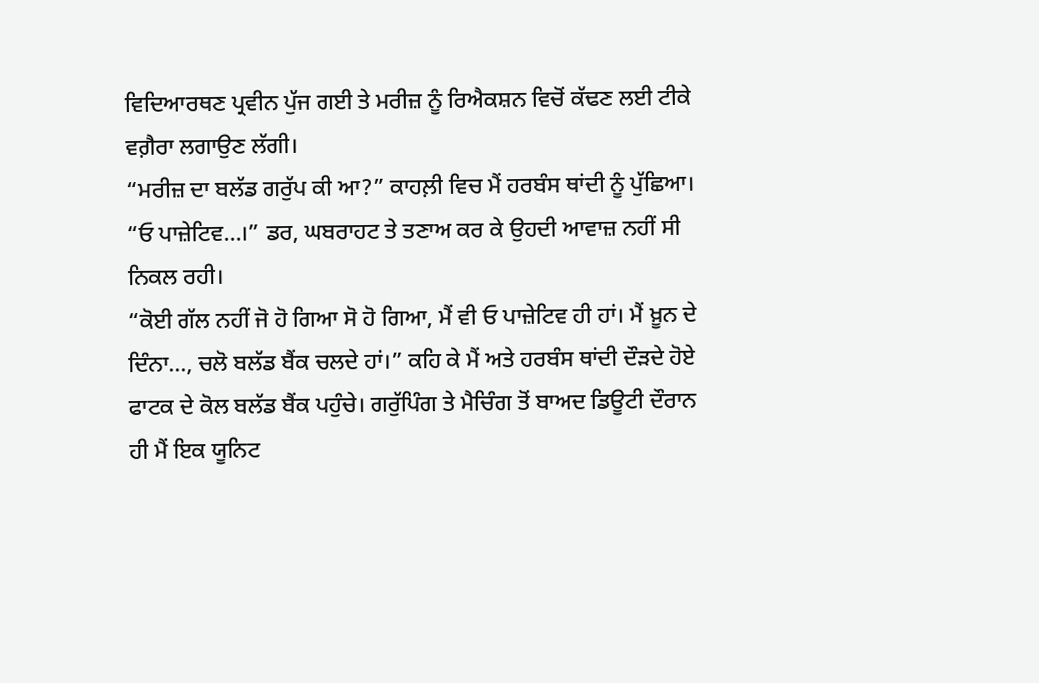ਵਿਦਿਆਰਥਣ ਪ੍ਰਵੀਨ ਪੁੱਜ ਗਈ ਤੇ ਮਰੀਜ਼ ਨੂੰ ਰਿਐਕਸ਼ਨ ਵਿਚੋਂ ਕੱਢਣ ਲਈ ਟੀਕੇ ਵਗ਼ੈਰਾ ਲਗਾਉਣ ਲੱਗੀ।
“ਮਰੀਜ਼ ਦਾ ਬਲੱਡ ਗਰੁੱਪ ਕੀ ਆ?” ਕਾਹਲ਼ੀ ਵਿਚ ਮੈਂ ਹਰਬੰਸ ਥਾਂਦੀ ਨੂੰ ਪੁੱਛਿਆ।
“ਓ ਪਾਜ਼ੇਟਿਵ…।” ਡਰ, ਘਬਰਾਹਟ ਤੇ ਤਣਾਅ ਕਰ ਕੇ ਉਹਦੀ ਆਵਾਜ਼ ਨਹੀਂ ਸੀ ਨਿਕਲ ਰਹੀ।
“ਕੋਈ ਗੱਲ ਨਹੀਂ ਜੋ ਹੋ ਗਿਆ ਸੋ ਹੋ ਗਿਆ, ਮੈਂ ਵੀ ਓ ਪਾਜ਼ੇਟਿਵ ਹੀ ਹਾਂ। ਮੈਂ ਖ਼ੂਨ ਦੇ ਦਿੰਨਾ…, ਚਲੋ ਬਲੱਡ ਬੈਂਕ ਚਲਦੇ ਹਾਂ।” ਕਹਿ ਕੇ ਮੈਂ ਅਤੇ ਹਰਬੰਸ ਥਾਂਦੀ ਦੌੜਦੇ ਹੋਏ ਫਾਟਕ ਦੇ ਕੋਲ ਬਲੱਡ ਬੈਂਕ ਪਹੁੰਚੇ। ਗਰੁੱਪਿੰਗ ਤੇ ਮੈਚਿੰਗ ਤੋਂ ਬਾਅਦ ਡਿਊਟੀ ਦੌਰਾਨ ਹੀ ਮੈਂ ਇਕ ਯੂਨਿਟ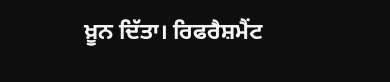ਖ਼ੂਨ ਦਿੱਤਾ। ਰਿਫਰੈਸ਼ਮੈਂਟ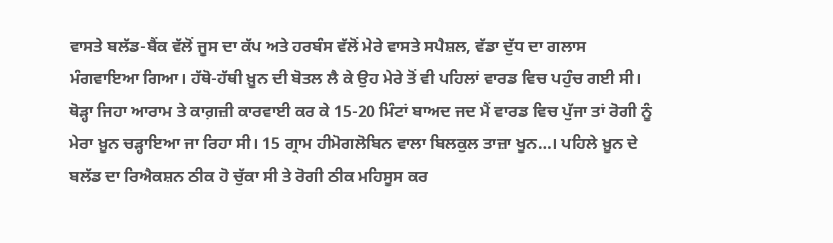ਵਾਸਤੇ ਬਲੱਡ-ਬੈਂਕ ਵੱਲੋਂ ਜੂਸ ਦਾ ਕੱਪ ਅਤੇ ਹਰਬੰਸ ਵੱਲੋਂ ਮੇਰੇ ਵਾਸਤੇ ਸਪੈਸ਼ਲ, ਵੱਡਾ ਦੁੱਧ ਦਾ ਗਲਾਸ ਮੰਗਵਾਇਆ ਗਿਆ। ਹੱਥੋ-ਹੱਥੀ ਖ਼ੂਨ ਦੀ ਬੋਤਲ ਲੈ ਕੇ ਉਹ ਮੇਰੇ ਤੋਂ ਵੀ ਪਹਿਲਾਂ ਵਾਰਡ ਵਿਚ ਪਹੁੰਚ ਗਈ ਸੀ। ਥੋੜ੍ਹਾ ਜਿਹਾ ਆਰਾਮ ਤੇ ਕਾਗ਼ਜ਼ੀ ਕਾਰਵਾਈ ਕਰ ਕੇ 15-20 ਮਿੰਟਾਂ ਬਾਅਦ ਜਦ ਮੈਂ ਵਾਰਡ ਵਿਚ ਪੁੱਜਾ ਤਾਂ ਰੋਗੀ ਨੂੰ ਮੇਰਾ ਖ਼ੂਨ ਚੜ੍ਹਾਇਆ ਜਾ ਰਿਹਾ ਸੀ। 15 ਗ੍ਰਾਮ ਹੀਮੋਗਲੋਬਿਨ ਵਾਲਾ ਬਿਲਕੁਲ ਤਾਜ਼ਾ ਖੂਨ…। ਪਹਿਲੇ ਖ਼ੂਨ ਦੇ ਬਲੱਡ ਦਾ ਰਿਐਕਸ਼ਨ ਠੀਕ ਹੋ ਚੁੱਕਾ ਸੀ ਤੇ ਰੋਗੀ ਠੀਕ ਮਹਿਸੂਸ ਕਰ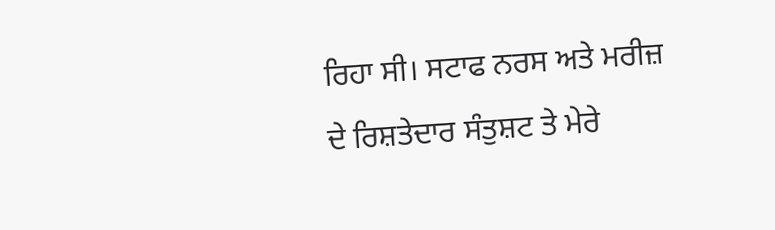ਰਿਹਾ ਸੀ। ਸਟਾਫ ਨਰਸ ਅਤੇ ਮਰੀਜ਼ ਦੇ ਰਿਸ਼ਤੇਦਾਰ ਸੰਤੁਸ਼ਟ ਤੇ ਮੇਰੇ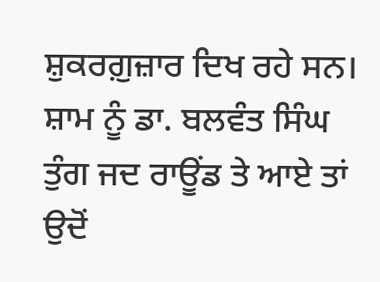ਸ਼ੁਕਰਗ਼ੁਜ਼ਾਰ ਦਿਖ ਰਹੇ ਸਨ।
ਸ਼ਾਮ ਨੂੰ ਡਾ. ਬਲਵੰਤ ਸਿੰਘ ਤੁੰਗ ਜਦ ਰਾਊਂਡ ਤੇ ਆਏ ਤਾਂ ਉਦੋਂ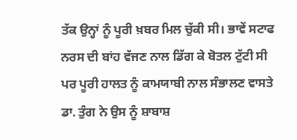ਤੱਕ ਉਨ੍ਹਾਂ ਨੂੰ ਪੂਰੀ ਖ਼ਬਰ ਮਿਲ ਚੁੱਕੀ ਸੀ। ਭਾਵੇਂ ਸਟਾਫ ਨਰਸ ਦੀ ਬਾਂਹ ਵੱਜਣ ਨਾਲ ਡਿੱਗ ਕੇ ਬੋਤਲ ਟੁੱਟੀ ਸੀ ਪਰ ਪੂਰੀ ਹਾਲਤ ਨੂੰ ਕਾਮਯਾਬੀ ਨਾਲ ਸੰਭਾਲਣ ਵਾਸਤੇ ਡਾ. ਤੁੰਗ ਨੇ ਉਸ ਨੂੰ ਸ਼ਾਬਾਸ਼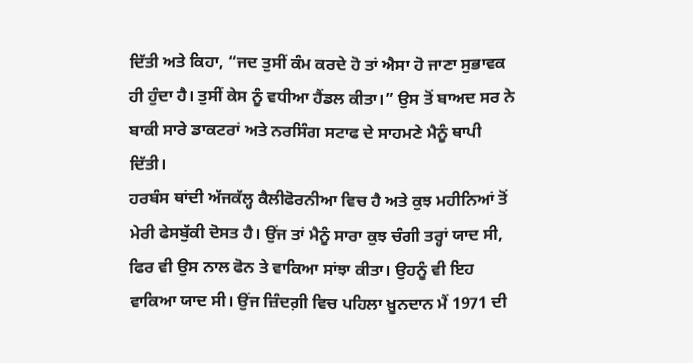ਦਿੱਤੀ ਅਤੇ ਕਿਹਾ, “ਜਦ ਤੁਸੀਂ ਕੰਮ ਕਰਦੇ ਹੋ ਤਾਂ ਐਸਾ ਹੋ ਜਾਣਾ ਸੁਭਾਵਕ ਹੀ ਹੁੰਦਾ ਹੈ। ਤੁਸੀਂ ਕੇਸ ਨੂੰ ਵਧੀਆ ਹੈਂਡਲ ਕੀਤਾ।” ਉਸ ਤੋਂ ਬਾਅਦ ਸਰ ਨੇ ਬਾਕੀ ਸਾਰੇ ਡਾਕਟਰਾਂ ਅਤੇ ਨਰਸਿੰਗ ਸਟਾਫ ਦੇ ਸਾਹਮਣੇ ਮੈਨੂੰ ਥਾਪੀ ਦਿੱਤੀ।
ਹਰਬੰਸ ਥਾਂਦੀ ਅੱਜਕੱਲ੍ਹ ਕੈਲੀਫੋਰਨੀਆ ਵਿਚ ਹੈ ਅਤੇ ਕੁਝ ਮਹੀਨਿਆਂ ਤੋਂ ਮੇਰੀ ਫੇਸਬੁੱਕੀ ਦੋਸਤ ਹੈ। ਉਂਜ ਤਾਂ ਮੈਨੂੰ ਸਾਰਾ ਕੁਝ ਚੰਗੀ ਤਰ੍ਹਾਂ ਯਾਦ ਸੀ, ਫਿਰ ਵੀ ਉਸ ਨਾਲ ਫੋਨ ਤੇ ਵਾਕਿਆ ਸਾਂਝਾ ਕੀਤਾ। ਉਹਨੂੰ ਵੀ ਇਹ ਵਾਕਿਆ ਯਾਦ ਸੀ। ਉਂਜ ਜ਼ਿੰਦਗ਼ੀ ਵਿਚ ਪਹਿਲਾ ਖ਼ੂਨਦਾਨ ਮੈਂ 1971 ਦੀ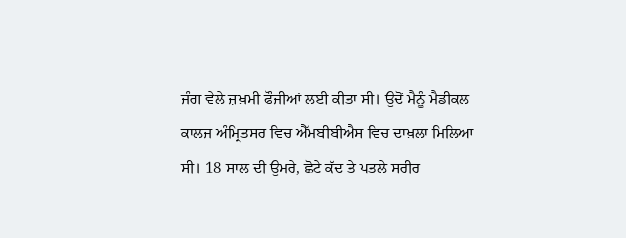ਜੰਗ ਵੇਲੇ ਜ਼ਖ਼ਮੀ ਫੌਜੀਆਂ ਲਈ ਕੀਤਾ ਸੀ। ਉਦੋਂ ਮੈਨੂੰ ਮੈਡੀਕਲ ਕਾਲਜ ਅੰਮ੍ਰਿਤਸਰ ਵਿਚ ਐੱਮਬੀਬੀਐਸ ਵਿਚ ਦਾਖ਼ਲਾ ਮਿਲਿਆ ਸੀ। 18 ਸਾਲ ਦੀ ਉਮਰੇ, ਛੋਟੇ ਕੱਦ ਤੇ ਪਤਲੇ ਸਰੀਰ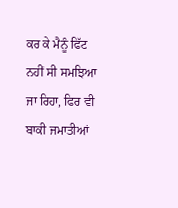ਕਰ ਕੇ ਮੈਨੂੰ ਫਿੱਟ ਨਹੀਂ ਸੀ ਸਮਝਿਆ ਜਾ ਰਿਹਾ, ਫਿਰ ਵੀ ਬਾਕੀ ਜਮਾਤੀਆਂ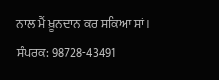ਨਾਲ ਮੈਂ ਖ਼ੂਨਦਾਨ ਕਰ ਸਕਿਆ ਸਾਂ।
ਸੰਪਰਕ: 98728-43491